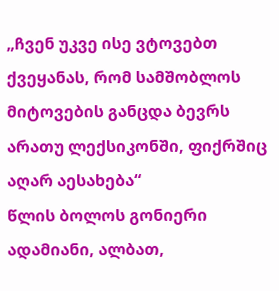„ჩვენ უკვე ისე ვტოვებთ ქვეყანას, რომ სამშობლოს მიტოვების განცდა ბევრს არათუ ლექსიკონში, ფიქრშიც აღარ აესახება“
წლის ბოლოს გონიერი ადამიანი, ალბათ,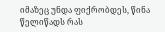იმაზეც უნდა ფიქრობდეს, წინა წელიწადს რას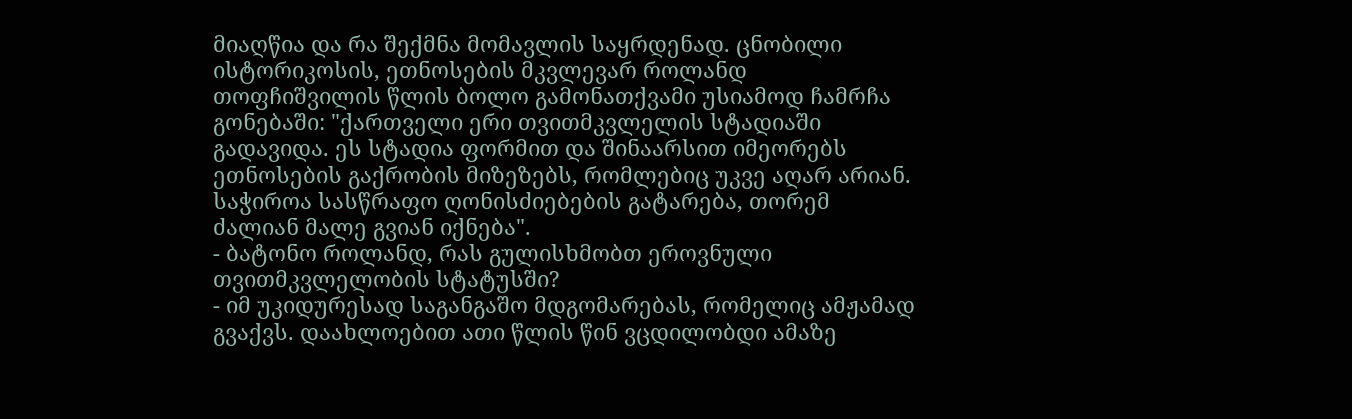მიაღწია და რა შექმნა მომავლის საყრდენად. ცნობილი ისტორიკოსის, ეთნოსების მკვლევარ როლანდ თოფჩიშვილის წლის ბოლო გამონათქვამი უსიამოდ ჩამრჩა გონებაში: "ქართველი ერი თვითმკვლელის სტადიაში გადავიდა. ეს სტადია ფორმით და შინაარსით იმეორებს ეთნოსების გაქრობის მიზეზებს, რომლებიც უკვე აღარ არიან. საჭიროა სასწრაფო ღონისძიებების გატარება, თორემ ძალიან მალე გვიან იქნება".
- ბატონო როლანდ, რას გულისხმობთ ეროვნული თვითმკვლელობის სტატუსში?
- იმ უკიდურესად საგანგაშო მდგომარებას, რომელიც ამჟამად გვაქვს. დაახლოებით ათი წლის წინ ვცდილობდი ამაზე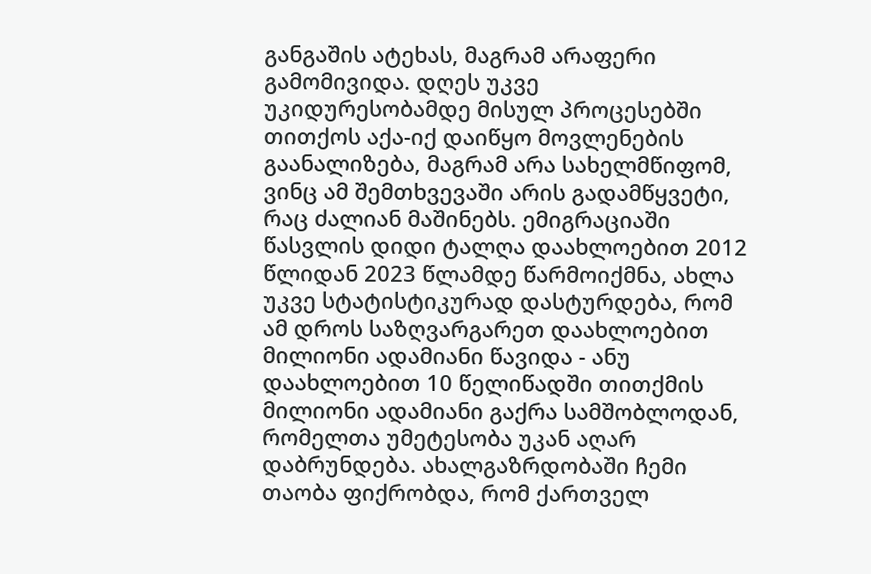განგაშის ატეხას, მაგრამ არაფერი გამომივიდა. დღეს უკვე უკიდურესობამდე მისულ პროცესებში თითქოს აქა-იქ დაიწყო მოვლენების გაანალიზება, მაგრამ არა სახელმწიფომ, ვინც ამ შემთხვევაში არის გადამწყვეტი, რაც ძალიან მაშინებს. ემიგრაციაში წასვლის დიდი ტალღა დაახლოებით 2012 წლიდან 2023 წლამდე წარმოიქმნა, ახლა უკვე სტატისტიკურად დასტურდება, რომ ამ დროს საზღვარგარეთ დაახლოებით მილიონი ადამიანი წავიდა - ანუ დაახლოებით 10 წელიწადში თითქმის მილიონი ადამიანი გაქრა სამშობლოდან, რომელთა უმეტესობა უკან აღარ დაბრუნდება. ახალგაზრდობაში ჩემი თაობა ფიქრობდა, რომ ქართველ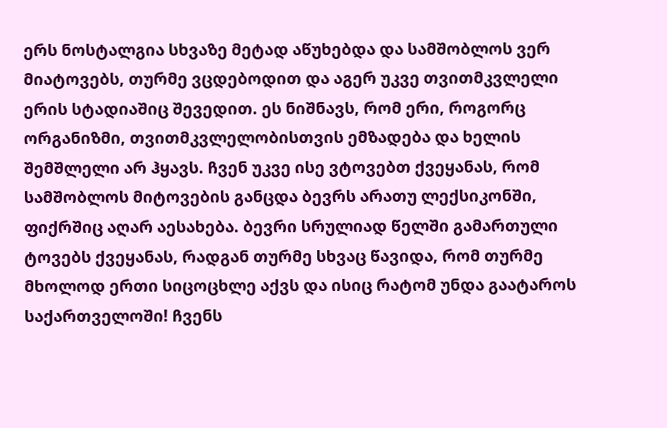ერს ნოსტალგია სხვაზე მეტად აწუხებდა და სამშობლოს ვერ მიატოვებს, თურმე ვცდებოდით და აგერ უკვე თვითმკვლელი ერის სტადიაშიც შევედით. ეს ნიშნავს, რომ ერი, როგორც ორგანიზმი, თვითმკვლელობისთვის ემზადება და ხელის შემშლელი არ ჰყავს. ჩვენ უკვე ისე ვტოვებთ ქვეყანას, რომ სამშობლოს მიტოვების განცდა ბევრს არათუ ლექსიკონში, ფიქრშიც აღარ აესახება. ბევრი სრულიად წელში გამართული ტოვებს ქვეყანას, რადგან თურმე სხვაც წავიდა, რომ თურმე მხოლოდ ერთი სიცოცხლე აქვს და ისიც რატომ უნდა გაატაროს საქართველოში! ჩვენს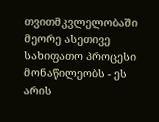თვითმკვლელობაში მეორე ასეთივე სახიფათო პროცესი მონაწილეობს - ეს არის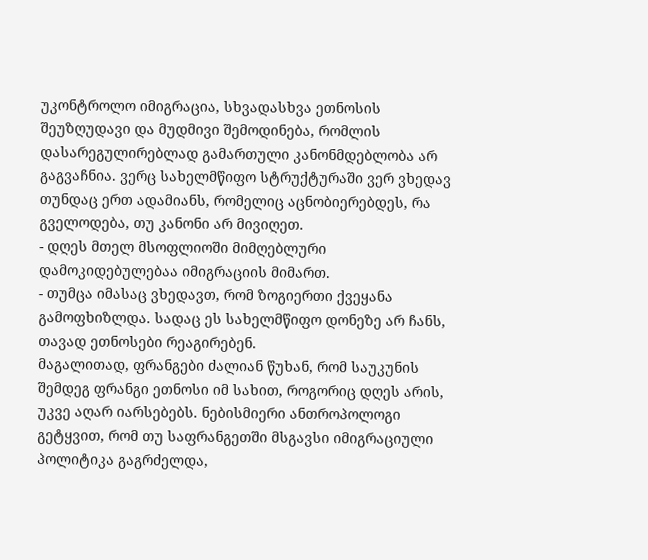უკონტროლო იმიგრაცია, სხვადასხვა ეთნოსის შეუზღუდავი და მუდმივი შემოდინება, რომლის დასარეგულირებლად გამართული კანონმდებლობა არ გაგვაჩნია. ვერც სახელმწიფო სტრუქტურაში ვერ ვხედავ თუნდაც ერთ ადამიანს, რომელიც აცნობიერებდეს, რა გველოდება, თუ კანონი არ მივიღეთ.
- დღეს მთელ მსოფლიოში მიმღებლური დამოკიდებულებაა იმიგრაციის მიმართ.
- თუმცა იმასაც ვხედავთ, რომ ზოგიერთი ქვეყანა გამოფხიზლდა. სადაც ეს სახელმწიფო დონეზე არ ჩანს, თავად ეთნოსები რეაგირებენ.
მაგალითად, ფრანგები ძალიან წუხან, რომ საუკუნის შემდეგ ფრანგი ეთნოსი იმ სახით, როგორიც დღეს არის, უკვე აღარ იარსებებს. ნებისმიერი ანთროპოლოგი გეტყვით, რომ თუ საფრანგეთში მსგავსი იმიგრაციული პოლიტიკა გაგრძელდა,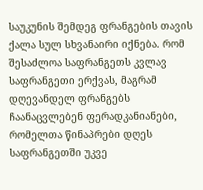საუკუნის შემდეგ ფრანგების თავის ქალა სულ სხვანაირი იქნება. რომ შესაძლოა საფრანგეთს კვლავ საფრანგეთი ერქვას, მაგრამ დღევანდელ ფრანგებს ჩაანაცვლებენ ფერადკანიანები, რომელთა წინაპრები დღეს საფრანგეთში უკვე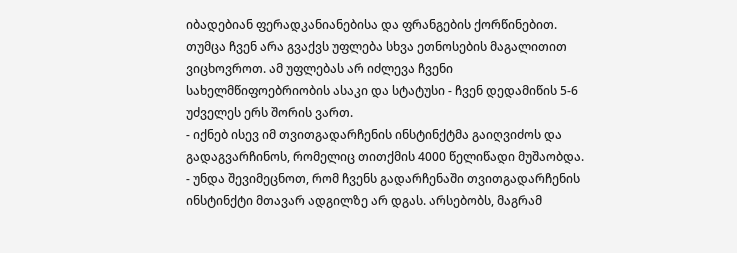იბადებიან ფერადკანიანებისა და ფრანგების ქორწინებით.
თუმცა ჩვენ არა გვაქვს უფლება სხვა ეთნოსების მაგალითით ვიცხოვროთ. ამ უფლებას არ იძლევა ჩვენი სახელმწიფოებრიობის ასაკი და სტატუსი - ჩვენ დედამიწის 5-6 უძველეს ერს შორის ვართ.
- იქნებ ისევ იმ თვითგადარჩენის ინსტინქტმა გაიღვიძოს და გადაგვარჩინოს, რომელიც თითქმის 4000 წელიწადი მუშაობდა.
- უნდა შევიმეცნოთ, რომ ჩვენს გადარჩენაში თვითგადარჩენის ინსტინქტი მთავარ ადგილზე არ დგას. არსებობს, მაგრამ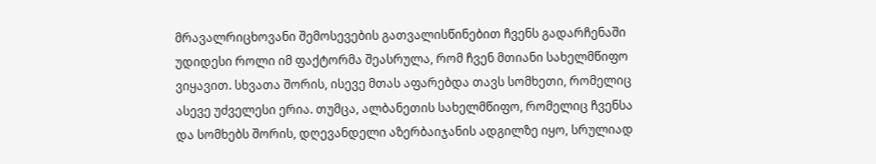მრავალრიცხოვანი შემოსევების გათვალისწინებით ჩვენს გადარჩენაში უდიდესი როლი იმ ფაქტორმა შეასრულა, რომ ჩვენ მთიანი სახელმწიფო ვიყავით. სხვათა შორის, ისევე მთას აფარებდა თავს სომხეთი, რომელიც ასევე უძველესი ერია. თუმცა, ალბანეთის სახელმწიფო, რომელიც ჩვენსა და სომხებს შორის, დღევანდელი აზერბაიჯანის ადგილზე იყო, სრულიად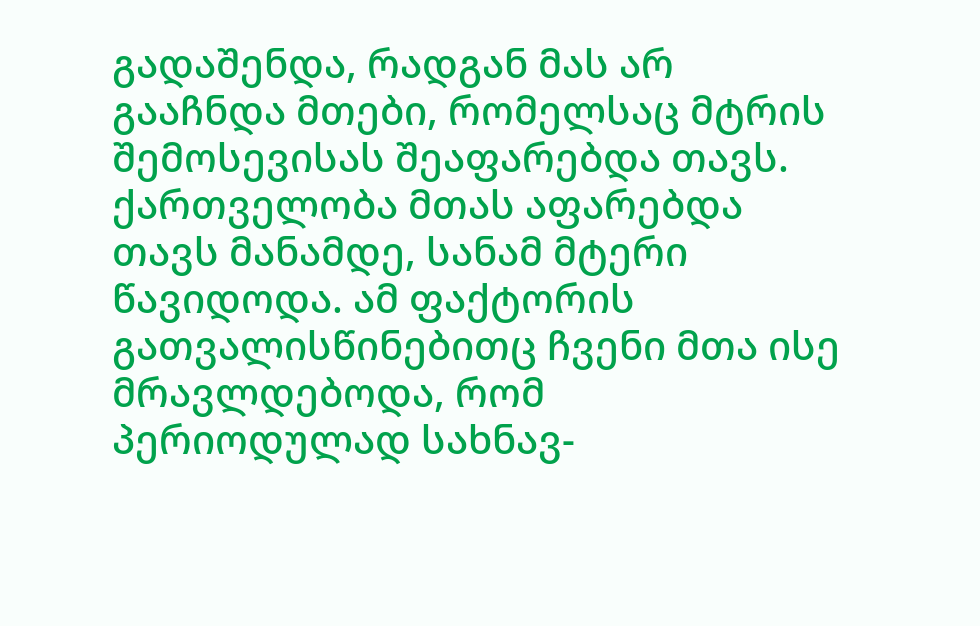გადაშენდა, რადგან მას არ გააჩნდა მთები, რომელსაც მტრის შემოსევისას შეაფარებდა თავს. ქართველობა მთას აფარებდა თავს მანამდე, სანამ მტერი წავიდოდა. ამ ფაქტორის გათვალისწინებითც ჩვენი მთა ისე მრავლდებოდა, რომ პერიოდულად სახნავ-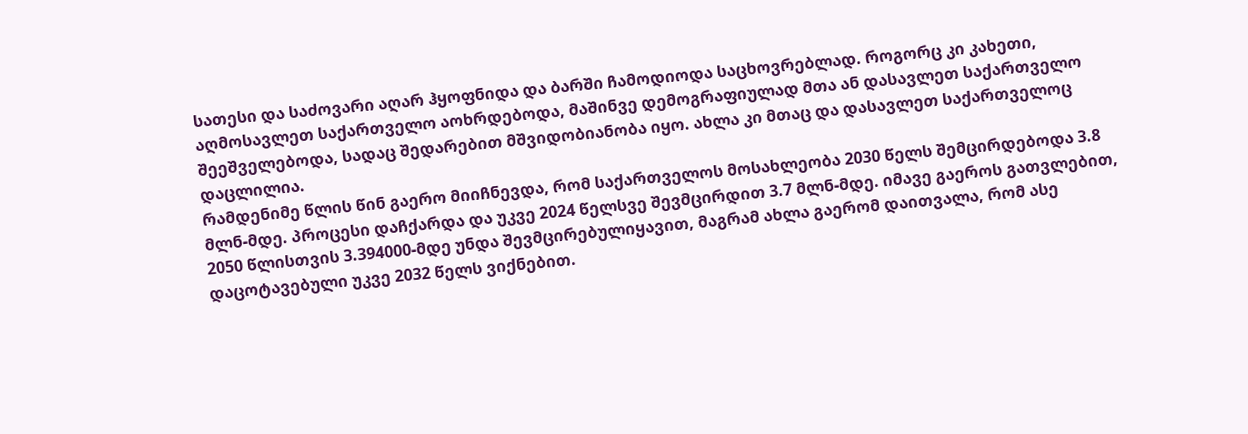სათესი და საძოვარი აღარ ჰყოფნიდა და ბარში ჩამოდიოდა საცხოვრებლად. როგორც კი კახეთი, აღმოსავლეთ საქართველო აოხრდებოდა, მაშინვე დემოგრაფიულად მთა ან დასავლეთ საქართველო შეეშველებოდა, სადაც შედარებით მშვიდობიანობა იყო. ახლა კი მთაც და დასავლეთ საქართველოც დაცლილია.
რამდენიმე წლის წინ გაერო მიიჩნევდა, რომ საქართველოს მოსახლეობა 2030 წელს შემცირდებოდა 3.8 მლნ-მდე. პროცესი დაჩქარდა და უკვე 2024 წელსვე შევმცირდით 3.7 მლნ-მდე. იმავე გაეროს გათვლებით, 2050 წლისთვის 3.394000-მდე უნდა შევმცირებულიყავით, მაგრამ ახლა გაერომ დაითვალა, რომ ასე დაცოტავებული უკვე 2032 წელს ვიქნებით.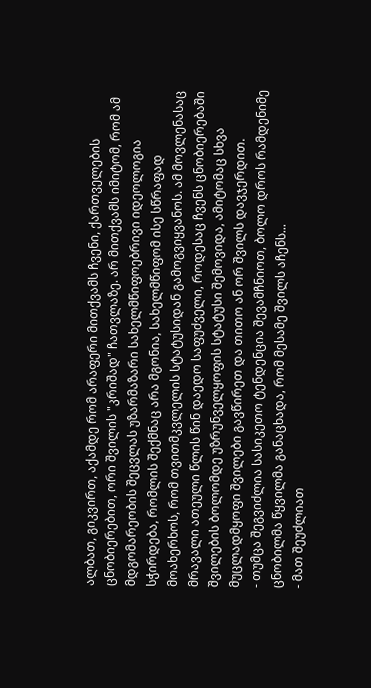ალბათ, გიკვირთ, აქამდე რომ არაფერი მითქვამს ჩვენი, ქართველების ცნობიერებით, ორი შვილის "კრიშად" ჩათვლაზე. არ მითქვამს იმიტომ, რომ ამ მდგომარეობის შეცვლას უზარმაზარი სახელმწიფოებრივი იდეოლოგია სჭირდება, რომლის შექმნაც არა მგონია, სახელმწიფომ ისე სწრაფად მოახერხოს, რომ თვითმკვლელის სტატუსიდან გამოგვიყვანოს. ამ მოვლენასაც მრავალი ათეული წლის წინ დაედო საფუძველი, როდესაც ჩვენს ცნობიერებაში შვილების ბოლომდე უზრუნველყოფის სტატუსი შემოვიდა, ამიტომაც სხვა მუცლადმყოფი შვილები გავწირეთ და თითო ან ორ შვილს დავჯერდით.
- თუმცა შეგვიძლია სასიკეთო ტენდენცია შევამჩნიოთ, ბოლო დროს რამდენიმე ცნობილმა წყვილმა განაცხადა, რომ მესამე შვილს აჩენს...
- მათ შეუძლიათ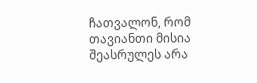ჩათვალონ, რომ თავიანთი მისია შეასრულეს არა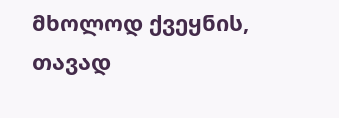მხოლოდ ქვეყნის, თავად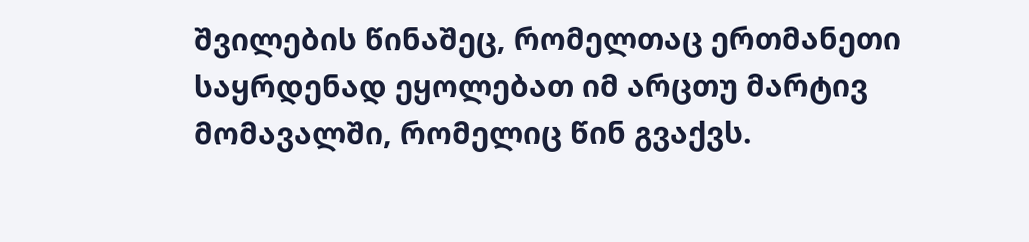შვილების წინაშეც, რომელთაც ერთმანეთი საყრდენად ეყოლებათ იმ არცთუ მარტივ მომავალში, რომელიც წინ გვაქვს.